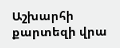Աշխարհի քարտեզի վրա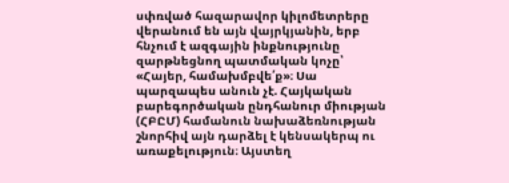սփռված հազարավոր կիլոմետրերը վերանում են այն վայրկյանին, երբ հնչում է ազգային ինքնությունը զարթնեցնող պատմական կոչը՝ «Հայեր, համախմբվե՛ք»։ Սա պարզապես անուն չէ. Հայկական բարեգործական ընդհանուր միության (ՀԲԸՄ) համանուն նախաձեռնության շնորհիվ այն դարձել է կենսակերպ ու առաքելություն։ Այստեղ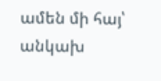ամեն մի հայ՝ անկախ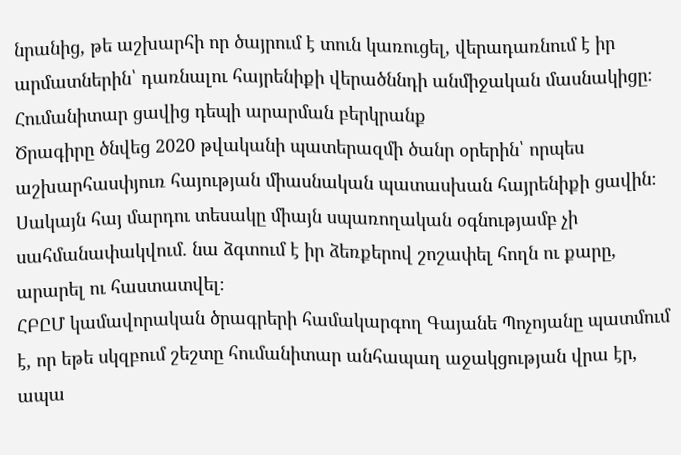նրանից, թե աշխարհի որ ծայրում է տուն կառուցել, վերադառնում է իր արմատներին՝ դառնալու հայրենիքի վերածննդի անմիջական մասնակիցը։
Հումանիտար ցավից դեպի արարման բերկրանք
Ծրագիրը ծնվեց 2020 թվականի պատերազմի ծանր օրերին՝ որպես աշխարհասփյուռ հայության միասնական պատասխան հայրենիքի ցավին։ Սակայն հայ մարդու տեսակը միայն սպառողական օգնությամբ չի սահմանափակվում. նա ձգտում է իր ձեռքերով շոշափել հողն ու քարը, արարել ու հաստատվել։
ՀԲԸՄ կամավորական ծրագրերի համակարգող Գայանե Պոչոյանը պատմում է, որ եթե սկզբում շեշտը հումանիտար անհապաղ աջակցության վրա էր, ապա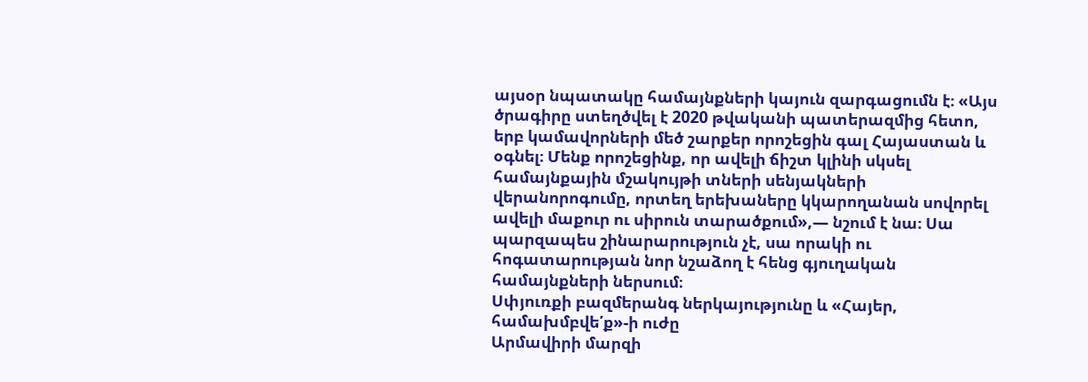այսօր նպատակը համայնքների կայուն զարգացումն է։ «Այս ծրագիրը ստեղծվել է 2020 թվականի պատերազմից հետո, երբ կամավորների մեծ շարքեր որոշեցին գալ Հայաստան և օգնել։ Մենք որոշեցինք, որ ավելի ճիշտ կլինի սկսել համայնքային մշակույթի տների սենյակների վերանորոգումը, որտեղ երեխաները կկարողանան սովորել ավելի մաքուր ու սիրուն տարածքում»,— նշում է նա։ Սա պարզապես շինարարություն չէ, սա որակի ու հոգատարության նոր նշաձող է հենց գյուղական համայնքների ներսում։
Սփյուռքի բազմերանգ ներկայությունը և «Հայեր, համախմբվե՛ք»-ի ուժը
Արմավիրի մարզի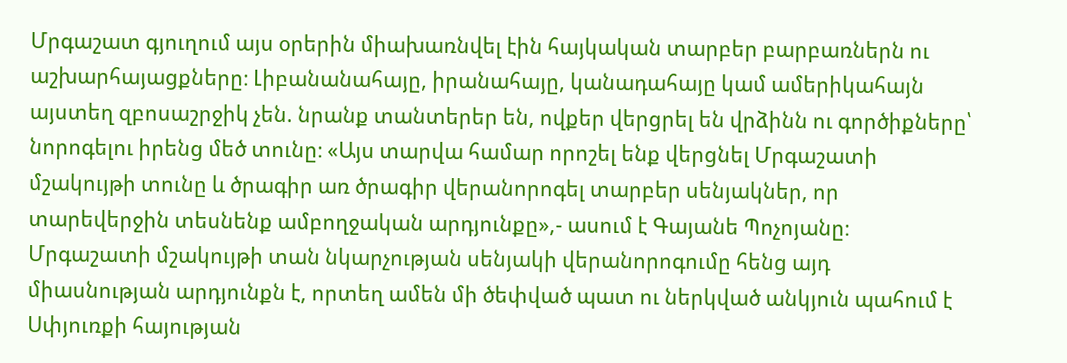Մրգաշատ գյուղում այս օրերին միախառնվել էին հայկական տարբեր բարբառներն ու աշխարհայացքները։ Լիբանանահայը, իրանահայը, կանադահայը կամ ամերիկահայն այստեղ զբոսաշրջիկ չեն. նրանք տանտերեր են, ովքեր վերցրել են վրձինն ու գործիքները՝ նորոգելու իրենց մեծ տունը։ «Այս տարվա համար որոշել ենք վերցնել Մրգաշատի մշակույթի տունը և ծրագիր առ ծրագիր վերանորոգել տարբեր սենյակներ, որ տարեվերջին տեսնենք ամբողջական արդյունքը»,- ասում է Գայանե Պոչոյանը։ Մրգաշատի մշակույթի տան նկարչության սենյակի վերանորոգումը հենց այդ միասնության արդյունքն է, որտեղ ամեն մի ծեփված պատ ու ներկված անկյուն պահում է Սփյուռքի հայության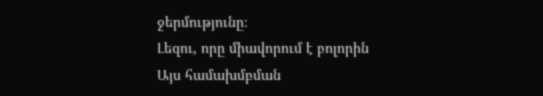ջերմությունը։
Լեզու, որը միավորում է բոլորին
Այս համախմբման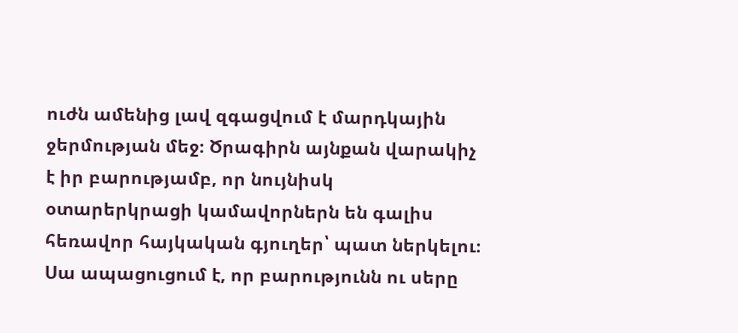ուժն ամենից լավ զգացվում է մարդկային ջերմության մեջ։ Ծրագիրն այնքան վարակիչ է իր բարությամբ, որ նույնիսկ օտարերկրացի կամավորներն են գալիս հեռավոր հայկական գյուղեր՝ պատ ներկելու։ Սա ապացուցում է, որ բարությունն ու սերը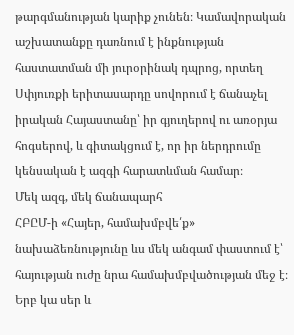թարգմանության կարիք չունեն։ Կամավորական աշխատանքը դառնում է ինքնության հաստատման մի յուրօրինակ դպրոց, որտեղ Սփյուռքի երիտասարդը սովորում է ճանաչել իրական Հայաստանը՝ իր գյուղերով ու առօրյա հոգսերով, և գիտակցում է, որ իր ներդրումը կենսական է ազգի հարատևման համար։
Մեկ ազգ, մեկ ճանապարհ
ՀԲԸՄ-ի «Հայեր, համախմբվե՛ք» նախաձեռնությունը ևս մեկ անգամ փաստում է՝ հայության ուժը նրա համախմբվածության մեջ է։ Երբ կա սեր և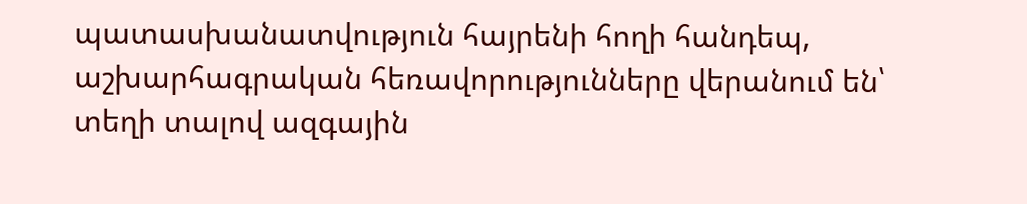պատասխանատվություն հայրենի հողի հանդեպ, աշխարհագրական հեռավորությունները վերանում են՝ տեղի տալով ազգային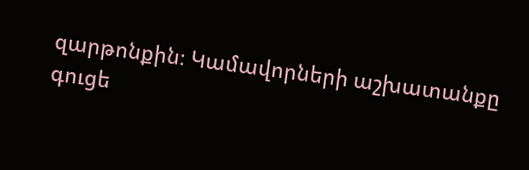զարթոնքին։ Կամավորների աշխատանքը գուցե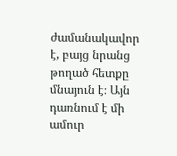ժամանակավոր է, բայց նրանց թողած հետքը մնայուն է։ Այն դառնում է մի ամուր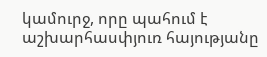կամուրջ, որը պահում է աշխարհասփյուռ հայությանը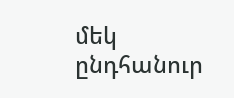մեկ ընդհանուր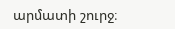արմատի շուրջ։